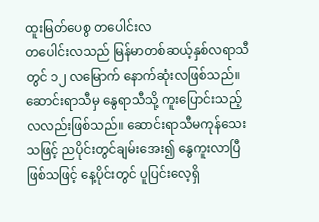ထူးမြတ်ပေစွ တပေါင်းလ
တပေါင်းလသည် မြန်မာတစ်ဆယ့်နှစ်လရာသီတွင် ၁၂ လမြောက် နောက်ဆုံးလဖြစ်သည်။ ဆောင်းရာသီမှ နွေရာသီသို့ ကူးပြောင်းသည့် လလည်းဖြစ်သည်။ ဆောင်းရာသီမကုန်သေးသဖြင့် ညပိုင်းတွင်ချမ်းအေး၍ နွေကူးလာပြီဖြစ်သဖြင့် နေ့ပိုင်းတွင် ပူပြင်းလေ့ရှိ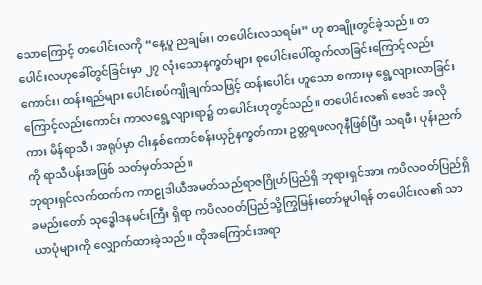သောကြောင့် တပေါင်းလကို “နေ့ပူ ညချမ်း၊ တပေါင်းလသရမ်း” ဟု စာချိုးတွင်ခဲ့သည်။ တပေါင်းလဟုခေါ်တွင်ခြင်းမှာ ၂၇ လုံးသောနက္ခတ်များ စုပေါင်းပေါ်ထွက်လာခြင်းကြောင့်လည်းကောင်း၊ ထန်းရည်များ ပေါင်းစပ်ကျိုချက်သဖြင့် ထန်းပေါင်း ဟူသော စကားမှ ရွေ့လျားလာခြင်းကြောင့်လည်းကောင်း ကာလရွေ့လျားရာ၌ တပေါင်းဟုတွင်သည်။ တပေါင်းလ၏ ဗေဒင် အလိုကား မိန်ရာသီ၊ အရုပ်မှာ ငါးနှစ်ကောင်စန်းယှဉ်နက္ခတ်ကား ဥတ္တရဖလဂုနီဖြစ်ပြီး သရဖီ၊ ပုန်းညက်ကို ရာသီပန်းအဖြစ် သတ်မှတ်သည်။
ဘုရားရှင်လက်ထက်က ကာဠုဒါယီအမတ်သည်ရာဇဂြိုဟ်ပြည်ရှိ ဘုရားရှင်အား ကပိလဝတ်ပြည်ရှိ ခမည်းတော် သုဒ္ဓေါဒနမင်းကြီး ရှိရာ ကပိလဝတ်ပြည်သို့ကြွမြန်းတော်မူပါရန် တပေါင်းလ၏ သာယာပုံများကို လျှောက်ထားခဲ့သည်။ ထိုအကြောင်းအရာ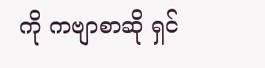ကို ကဗျာစာဆို ရှင်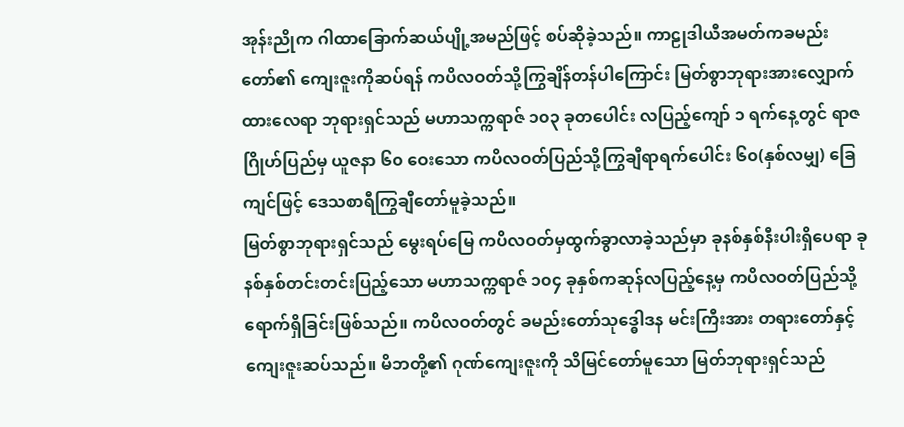အုန်းညိုက ဂါထာခြောက်ဆယ်ပျို့အမည်ဖြင့် စပ်ဆိုခဲ့သည်။ ကာဠုဒါယီအမတ်ကခမည်းတော်၏ ကျေးဇူးကိုဆပ်ရန် ကပိလဝတ်သို့ကြွချိန်တန်ပါကြောင်း မြတ်စွာဘုရားအားလျှောက်ထားလေရာ ဘုရားရှင်သည် မဟာသက္ကရာဇ် ၁၀၃ ခုတပေါင်း လပြည့်ကျော် ၁ ရက်နေ့တွင် ရာဇဂြိုဟ်ပြည်မှ ယူဇနာ ၆၀ ဝေးသော ကပိလဝတ်ပြည်သို့ကြွချီရာရက်ပေါင်း ၆၀(နှစ်လမျှ) ခြေကျင်ဖြင့် ဒေသစာရီကြွချီတော်မူခဲ့သည်။
မြတ်စွာဘုရားရှင်သည် မွေးရပ်မြေ ကပိလဝတ်မှထွက်ခွာလာခဲ့သည်မှာ ခုနစ်နှစ်နီးပါးရှိပေရာ ခုနစ်နှစ်တင်းတင်းပြည့်သော မဟာသက္ကရာဇ် ၁၀၄ ခုနှစ်ကဆုန်လပြည့်နေ့မှ ကပိလဝတ်ပြည်သို့ရောက်ရှိခြင်းဖြစ်သည်။ ကပိလဝတ်တွင် ခမည်းတော်သုဒ္ဓေါဒန မင်းကြီးအား တရားတော်နှင့် ကျေးဇူးဆပ်သည်။ မိဘတို့၏ ဂုဏ်ကျေးဇူးကို သိမြင်တော်မူသော မြတ်ဘုရားရှင်သည်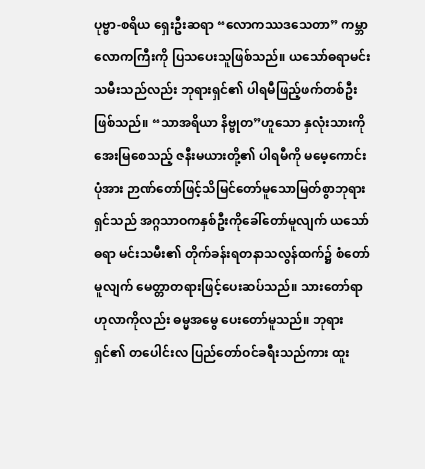ပုဗ္ဗာ-စရိယ ရှေးဦးဆရာ “လောကဿဒသေတာ” ကမ္ဘာလောကကြီးကို ပြသပေးသူဖြစ်သည်။ ယသော်ဓရာမင်းသမီးသည်လည်း ဘုရားရှင်၏ ပါရမီဖြည့်ဖက်တစ်ဦး ဖြစ်သည်။ “သာအရိယာ နိဗ္ဗုတ”ဟူသော နှလုံးသားကို အေးမြစေသည့် ဇနီးမယားတို့၏ ပါရမီကို မမေ့ကောင်းပုံအား ဉာဏ်တော်ဖြင့်သိမြင်တော်မူသောမြတ်စွာဘုရားရှင်သည် အဂ္ဂသာဝကနှစ်ဦးကိုခေါ်တော်မူလျက် ယသော်ဓရာ မင်းသမီး၏ တိုက်ခန်းရတနာသလွန်ထက်၌ စံတော်မူလျက် မေတ္တာတရားဖြင့်ပေးဆပ်သည်။ သားတော်ရာဟုလာကိုလည်း ဓမ္မအမွေ ပေးတော်မူသည်။ ဘုရားရှင်၏ တပေါင်းလ ပြည်တော်ဝင်ခရီးသည်ကား ထူး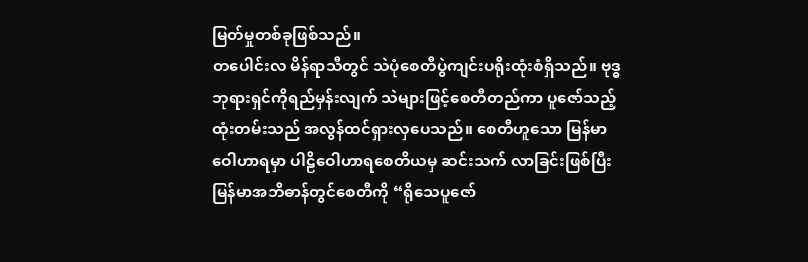မြတ်မှုတစ်ခုဖြစ်သည်။
တပေါင်းလ မိန်ရာသီတွင် သဲပုံစေတီပွဲကျင်းပရိုးထုံးစံရှိသည်။ ဗုဒ္ဓဘုရားရှင်ကိုရည်မှန်းလျက် သဲများဖြင့်စေတီတည်ကာ ပူဇော်သည့် ထုံးတမ်းသည် အလွန်ထင်ရှားလှပေသည်။ စေတီဟူသော မြန်မာဝေါဟာရမှာ ပါဠိဝေါဟာရစေတိယမှ ဆင်းသက် လာခြင်းဖြစ်ပြီး မြန်မာအဘိဓာန်တွင်စေတီကို “ရိုသေပူဇော်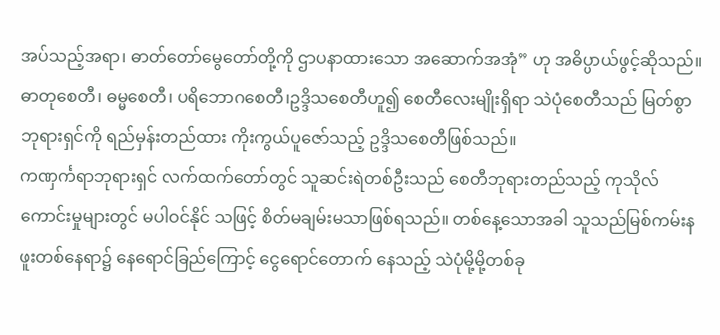အပ်သည့်အရာ၊ ဓာတ်တော်မွေတော်တို့ကို ဌာပနာထားသော အဆောက်အအုံ” ဟု အဓိပ္ပာယ်ဖွင့်ဆိုသည်။ ဓာတုစေတီ၊ ဓမ္မစေတီ၊ ပရိဘောဂစေတီ၊ဥဒ္ဒိသစေတီဟူ၍ စေတီလေးမျိုးရှိရာ သဲပုံစေတီသည် မြတ်စွာ ဘုရားရှင်ကို ရည်မှန်းတည်ထား ကိုးကွယ်ပူဇော်သည့် ဥဒ္ဒိသစေတီဖြစ်သည်။
ကဏှင်္ကရာဘုရားရှင် လက်ထက်တော်တွင် သူဆင်းရဲတစ်ဦးသည် စေတီဘုရားတည်သည့် ကုသိုလ်ကောင်းမှုများတွင် မပါဝင်နိုင် သဖြင့် စိတ်မချမ်းမသာဖြစ်ရသည်။ တစ်နေ့သောအခါ သူသည်မြစ်ကမ်းနဖူးတစ်နေရာ၌ နေရောင်ခြည်ကြောင့် ငွေရောင်တောက် နေသည့် သဲပုံမို့မို့တစ်ခု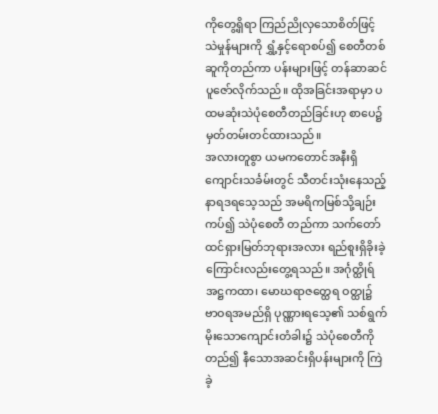ကိုတွေ့ရှိရာ ကြည်ညိုလှသောစိတ်ဖြင့် သဲမှုန်များကို ရွှံ့နှင့်ရောစပ်၍ စေတီတစ်ဆူကိုတည်ကာ ပန်းများဖြင့် တန်ဆာဆင်ပူဇော်လိုက်သည်။ ထိုအခြင်းအရာမှာ ပထမဆုံးသဲပုံစေတီတည်ခြင်းဟု စာပေ၌မှတ်တမ်းတင်ထားသည်။
အလားတူစွာ ယမကတောင်အနီးရှိ ကျောင်းသင်္ခမ်းတွင် သီတင်းသုံးနေသည့် နာရဒရသေ့သည် အမရိကမြစ်သို့ချဉ်းကပ်၍ သဲပုံစေတီ တည်ကာ သက်တော်ထင်ရှားမြတ်ဘုရားအလား ရည်စူးရှိခိုးခဲ့ကြောင်းလည်းတွေ့ရသည်။ အင်္ဂုတ္ထိုရ်အဋ္ဌကထာ၊ မောဃရာဇတ္ထေရ ဝတ္ထု၌ ဗာဝရအမည်ရှိ ပုဏ္ဏားရသေ့၏ သစ်ရွက်မိုးသောကျောင်းတံခါး၌ သဲပုံစေတီကိုတည်၍ နီသောအဆင်းရှိပန်းများကို ကြဲခဲ့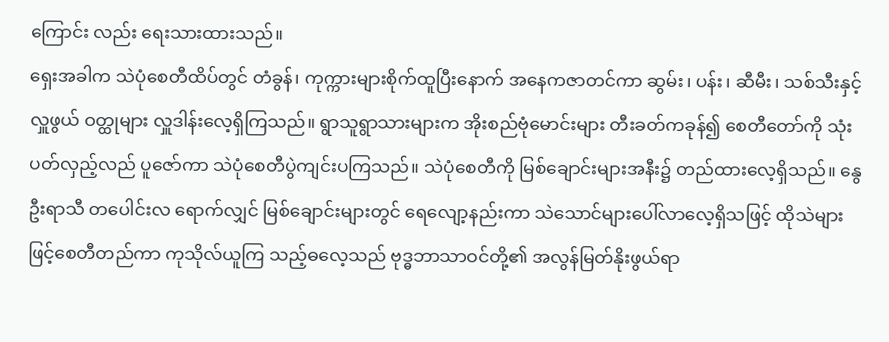ကြောင်း လည်း ရေးသားထားသည်။
ရှေးအခါက သဲပုံစေတီထိပ်တွင် တံခွန်၊ ကုက္ကားများစိုက်ထူပြီးနောက် အနေကဇာတင်ကာ ဆွမ်း၊ ပန်း၊ ဆီမီး၊ သစ်သီးနှင့် လှူဖွယ် ဝတ္ထုများ လှူဒါန်းလေ့ရှိကြသည်။ ရွာသူရွာသားများက အိုးစည်ဗုံမောင်းများ တီးခတ်ကခုန်၍ စေတီတော်ကို သုံးပတ်လှည့်လည် ပူဇော်ကာ သဲပုံစေတီပွဲကျင်းပကြသည်။ သဲပုံစေတီကို မြစ်ချောင်းများအနီး၌ တည်ထားလေ့ရှိသည်။ နွေဦးရာသီ တပေါင်းလ ရောက်လျှင် မြစ်ချောင်းများတွင် ရေလျော့နည်းကာ သဲသောင်များပေါ်လာလေ့ရှိသဖြင့် ထိုသဲများဖြင့်စေတီတည်ကာ ကုသိုလ်ယူကြ သည့်ဓလေ့သည် ဗုဒ္ဓဘာသာဝင်တို့၏ အလွန်မြတ်နိုးဖွယ်ရာ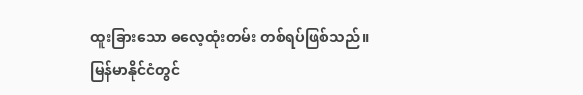ထူးခြားသော ဓလေ့ထုံးတမ်း တစ်ရပ်ဖြစ်သည်။
မြန်မာနိုင်ငံတွင်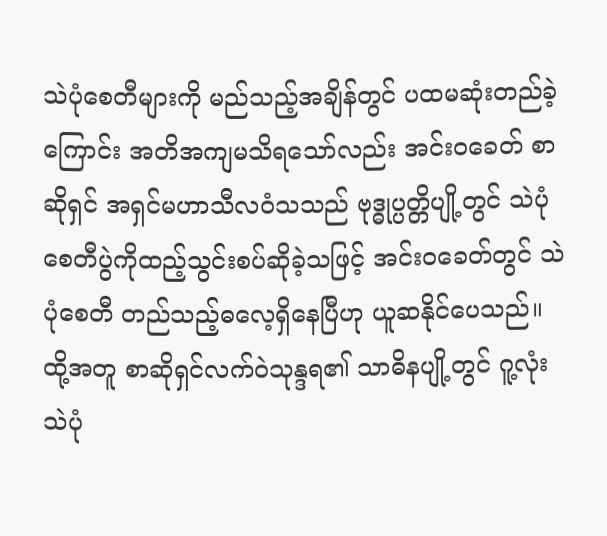သဲပုံစေတီများကို မည်သည့်အချိန်တွင် ပထမဆုံးတည်ခဲ့ကြောင်း အတိအကျမသိရသော်လည်း အင်းဝခေတ် စာဆိုရှင် အရှင်မဟာသီလဝံသသည် ဗုဒ္ဓုပ္ပတ္တိပျို့တွင် သဲပုံစေတီပွဲကိုထည့်သွင်းစပ်ဆိုခဲ့သဖြင့် အင်းဝခေတ်တွင် သဲပုံစေတီ တည်သည့်ဓလေ့ရှိနေပြီဟု ယူဆနိုင်ပေသည်။ ထို့အတူ စာဆိုရှင်လက်ဝဲသုန္ဒရ၏ သာဓိနပျို့တွင် ဂူ့လုံးသဲပုံ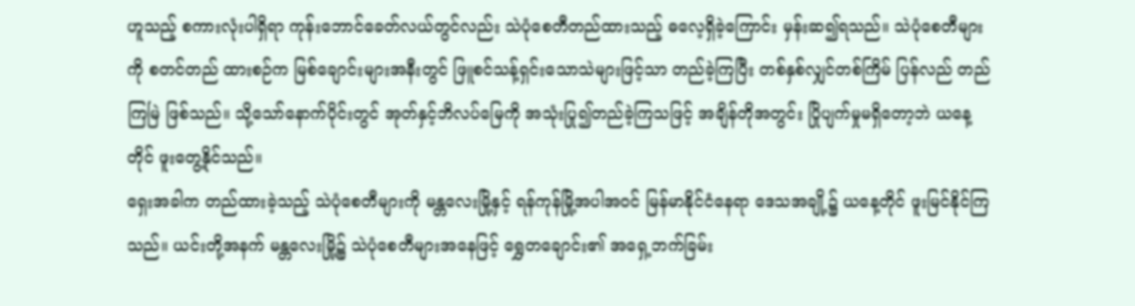ဟူသည့် စကားလုံးပါရှိရာ ကုန်းဘောင်ခေတ်လယ်တွင်လည်း သဲပုံစေတီတည်ထားသည့် ဓလေ့ရှိခဲ့ကြောင်း မှန်းဆ၍ရသည်။ သဲပုံစေတီများကို စတင်တည် ထားစဉ်က မြစ်ချောင်းများအနီးတွင် ဖြူစင်သန့်ရှင်းသောသဲများဖြင့်သာ တည်ခဲ့ကြပြီး တစ်နှစ်လျှင်တစ်ကြိမ် ပြန်လည် တည်ကြမြဲ ဖြစ်သည်။ သို့သော်နောက်ပိုင်းတွင် အုတ်နှင့်ဘိလပ်မြေကို အသုံးပြု၍တည်ခဲ့ကြသဖြင့် အချိန်တိုအတွင်း ပြိုပျက်မှုမရှိတော့ဘဲ ယနေ့တိုင် ဖူးတွေ့နိုင်သည်။
ရှေးအခါက တည်ထားခဲ့သည့် သဲပုံစေတီများကို မန္တလေးမြို့နှင့် ရန်ကုန်မြို့အပါအဝင် မြန်မာနိုင်ငံနေရာ ဒေသအချို့၌ ယနေ့တိုင် ဖူးမြင်နိုင်ကြသည်။ ယင်းတို့အနက် မန္တလေးမြို့၌ သဲပုံစေတီများအနေဖြင့် ရွှေတချောင်း၏ အရှေ့ဘက်ခြမ်း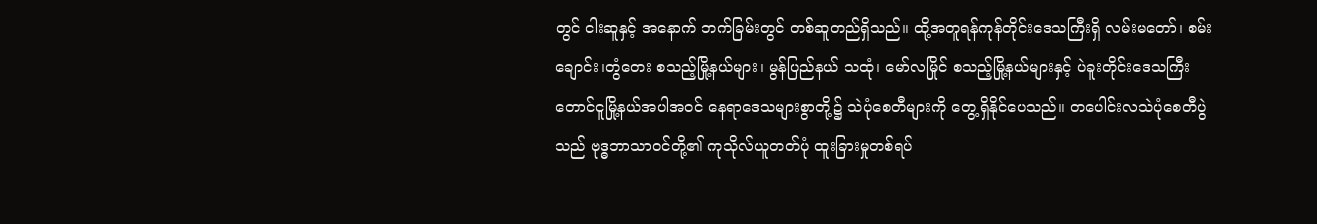တွင် ငါးဆူနှင့် အနောက် ဘက်ခြမ်းတွင် တစ်ဆူတည်ရှိသည်။ ထို့အတူရန်ကုန်တိုင်းဒေသကြီးရှိ လမ်းမတော်၊ စမ်းချောင်း၊တွံတေး စသည့်မြို့နယ်များ၊ မွန်ပြည်နယ် သထုံ၊ မော်လမြိုင် စသည့်မြို့နယ်များနှင့် ပဲခူးတိုင်းဒေသကြီး တောင်ငူမြို့နယ်အပါအဝင် နေရာဒေသများစွာတို့၌ သဲပုံစေတီများကို တွေ့ရှိနိုင်ပေသည်။ တပေါင်းလသဲပုံစေတီပွဲသည် ဗုဒ္ဓဘာသာဝင်တို့၏ ကုသိုလ်ယူတတ်ပုံ ထူးခြားမှုတစ်ရပ်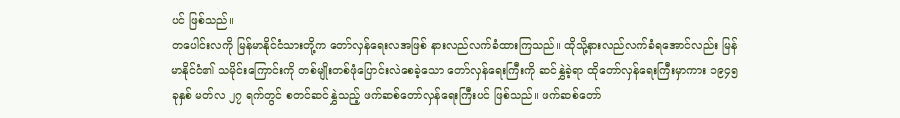ပင် ဖြစ်သည်။
တပေါင်းလကို မြန်မာနိုင်ငံသားတို့က တော်လှန်ရေးလအဖြစ် နားလည်လက်ခံထားကြသည်။ ထိုသို့နားလည်လက်ခံရအောင်လည်း မြန်မာနိုင်ငံ၏ သမိုင်းကြောင်းကို တစ်မျိုးတစ်ဖုံပြောင်းလဲစေခဲ့သော တော်လှန်ရေးကြီးကို ဆင်နွှဲခဲ့ရာ ထိုတော်လှန်ရေးကြီးမှာကား ၁၉၄၅ ခုနှစ် မတ်လ ၂၇ ရက်တွင် စတင်ဆင်နွှဲသည့် ဖက်ဆစ်တော်လှန်ရေးကြီးပင် ဖြစ်သည်။ ဖက်ဆစ်တော်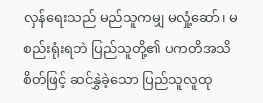လှန်ရေးသည် မည်သူကမျှ မလှုံ့ဆော်၊ မစည်းရုံးရဘဲ ပြည်သူတို့၏ ပကတိအသိစိတ်ဖြင့် ဆင်နွှဲခဲ့သော ပြည်သူလူထု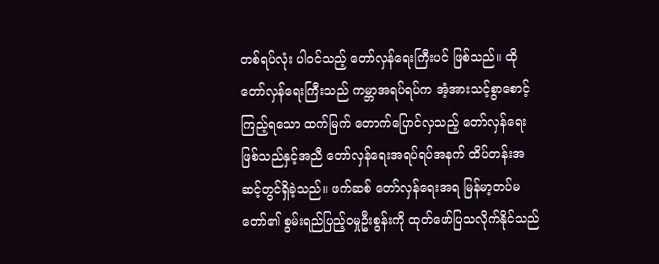တစ်ရပ်လုံး ပါဝင်သည့် တော်လှန်ရေးကြီးပင် ဖြစ်သည်။ ထိုတော်လှန်ရေးကြီးသည် ကမ္ဘာအရပ်ရပ်က အံ့အားသင့်စွာစောင့်ကြည့်ရသော ထက်မြက် တောက်ပြောင်လှသည့် တော်လှန်ရေးဖြစ်သည်နှင့်အညီ တော်လှန်ရေးအရပ်ရပ်အနက် ထိပ်တန်းအဆင့်တွင်ရှိခဲ့သည်။ ဖက်ဆစ် တော်လှန်ရေးအရ မြန်မာ့တပ်မတော်၏ စွမ်းရည်ပြည့်ဝမှုဦးစွန်းကို ထုတ်ဖော်ပြသလိုက်နိုင်သည်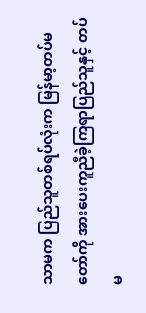သာမက ပြည်သူတစ်ရပ်လုံးက မြန်မာ့တပ်မတော်ကို အားပေးကူညီခဲ့ကြရာပြည်သူနှင့် တပ်မ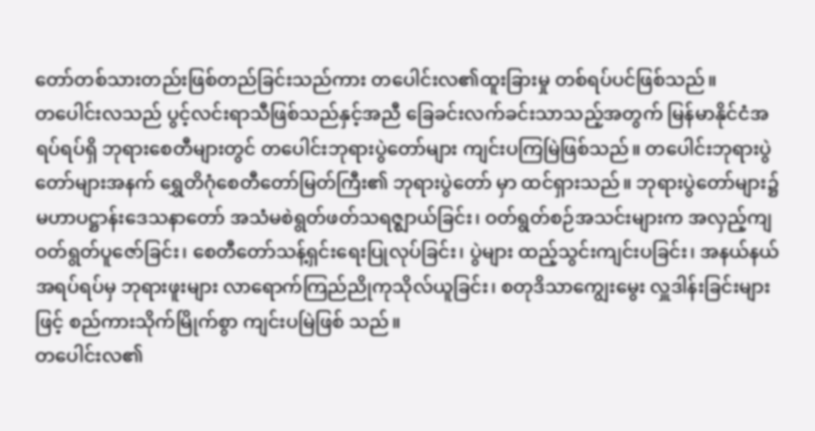တော်တစ်သားတည်းဖြစ်တည်ခြင်းသည်ကား တပေါင်းလ၏ထူးခြားမှု တစ်ရပ်ပင်ဖြစ်သည်။
တပေါင်းလသည် ပွင့်လင်းရာသီဖြစ်သည်နှင့်အညီ ခြေခင်းလက်ခင်းသာသည့်အတွက် မြန်မာနိုင်ငံအရပ်ရပ်ရှိ ဘုရားစေတီများတွင် တပေါင်းဘုရားပွဲတော်များ ကျင်းပကြမြဲဖြစ်သည်။ တပေါင်းဘုရားပွဲတော်များအနက် ရွှေတိဂုံစေတီတော်မြတ်ကြီး၏ ဘုရားပွဲတော် မှာ ထင်ရှားသည်။ ဘုရားပွဲတော်များ၌ မဟာပဋ္ဌာန်းဒေသနာတော် အသံမစဲရွတ်ဖတ်သရဇ္ဈာယ်ခြင်း၊ ဝတ်ရွတ်စဉ်အသင်းများက အလှည့်ကျဝတ်ရွတ်ပူဇော်ခြင်း၊ စေတီတော်သန့်ရှင်းရေးပြုလုပ်ခြင်း၊ ပွဲများ ထည့်သွင်းကျင်းပခြင်း၊ အနယ်နယ်အရပ်ရပ်မှ ဘုရားဖူးများ လာရောက်ကြည်ညိုကုသိုလ်ယူခြင်း၊ စတုဒိသာကျွေးမွေး လှူဒါန်းခြင်းများဖြင့် စည်ကားသိုက်မြိုက်စွာ ကျင်းပမြဲဖြစ် သည်။
တပေါင်းလ၏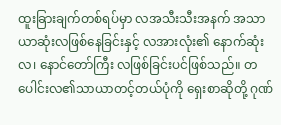ထူးခြားချက်တစ်ရပ်မှာ လအသီးသီးအနက် အသာယာဆုံးလဖြစ်နေခြင်းနှင့် လအားလုံး၏ နောက်ဆုံးလ၊ နောင်တော်ကြီး လဖြစ်ခြင်းပင်ဖြစ်သည်။ တပေါင်းလ၏သာယာတင့်တယ်ပုံကို ရှေးစာဆိုတို့ ဂုဏ်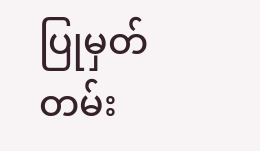ပြုမှတ်တမ်း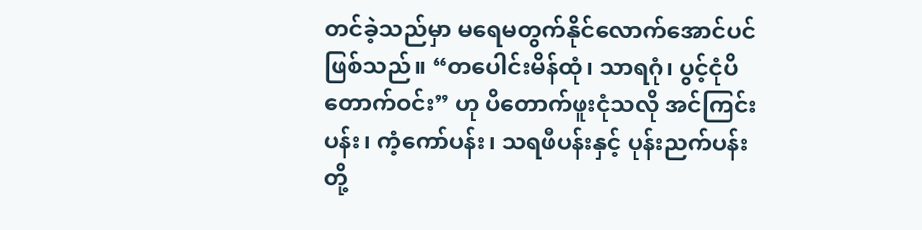တင်ခဲ့သည်မှာ မရေမတွက်နိုင်လောက်အောင်ပင်ဖြစ်သည်။ “တပေါင်းမိန်ထုံ၊ သာရဂုံ၊ ပွင့်ငုံပိတောက်ဝင်း” ဟု ပိတောက်ဖူးငုံသလို အင်ကြင်းပန်း၊ ကံ့ကော်ပန်း၊ သရဖီပန်းနှင့် ပုန်းညက်ပန်းတို့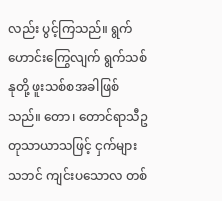လည်း ပွင့်ကြသည်။ ရွက်ဟောင်းကြွေလျက် ရွက်သစ်နုတို့ ဖူးသစ်စအခါဖြစ်သည်။ တော၊ တောင်ရာသီဥတုသာယာသဖြင့် ငှက်များသဘင် ကျင်းပသောလ တစ်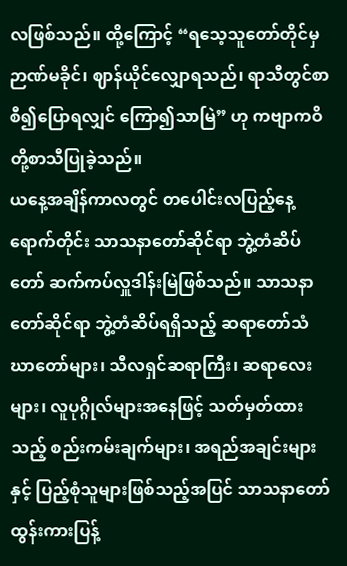လဖြစ်သည်။ ထို့ကြောင့် “ရသေ့သူတော်တိုင်မှ ဉာဏ်မခိုင်၊ ဈာန်ယိုင်လျှောရသည်၊ ရာသီတွင်စာစီ၍ပြောရလျှင် ကြော၍သာမြဲ” ဟု ကဗျာကဝိတို့စာသီပြုခဲ့သည်။
ယနေ့အချိန်ကာလတွင် တပေါင်းလပြည့်နေ့ရောက်တိုင်း သာသနာတော်ဆိုင်ရာ ဘွဲ့တံဆိပ်တော် ဆက်ကပ်လှူဒါန်းမြဲဖြစ်သည်။ သာသနာတော်ဆိုင်ရာ ဘွဲ့တံဆိပ်ရရှိသည့် ဆရာတော်သံဃာတော်များ၊ သီလရှင်ဆရာကြီး၊ ဆရာလေးများ၊ လူပုဂ္ဂိုလ်များအနေဖြင့် သတ်မှတ်ထားသည့် စည်းကမ်းချက်များ၊ အရည်အချင်းများနှင့် ပြည့်စုံသူများဖြစ်သည့်အပြင် သာသနာတော်ထွန်းကားပြန့်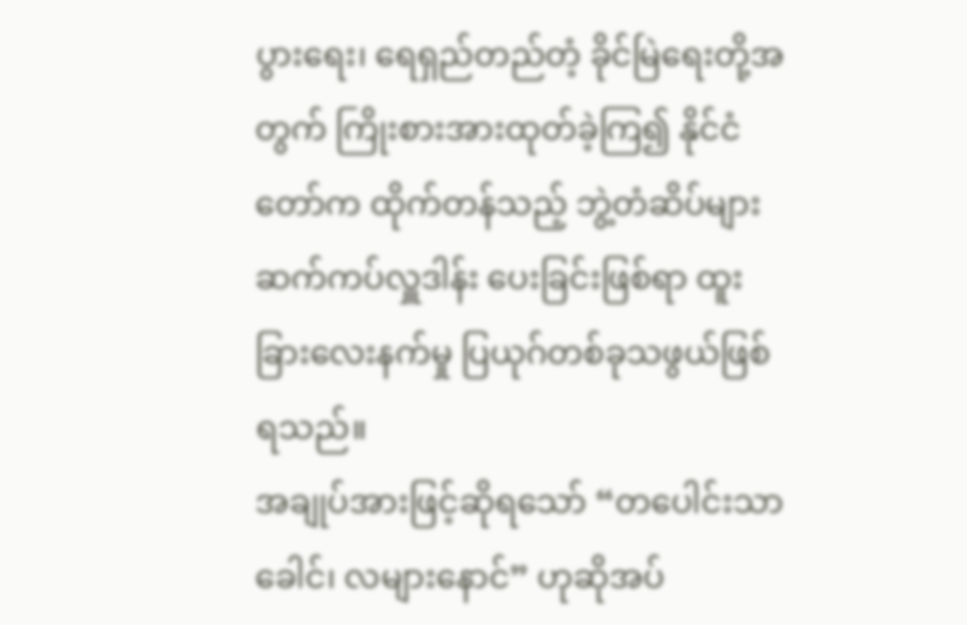ပွားရေး၊ ရေရှည်တည်တံ့ ခိုင်မြဲရေးတို့အတွက် ကြိုးစားအားထုတ်ခဲ့ကြ၍ နိုင်ငံတော်က ထိုက်တန်သည့် ဘွဲ့တံဆိပ်များ ဆက်ကပ်လှူဒါန်း ပေးခြင်းဖြစ်ရာ ထူးခြားလေးနက်မှု ပြယုဂ်တစ်ခုသဖွယ်ဖြစ်ရသည်။
အချုပ်အားဖြင့်ဆိုရသော် “တပေါင်းသာခေါင်၊ လများနောင်” ဟုဆိုအပ်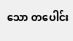သော တပေါင်း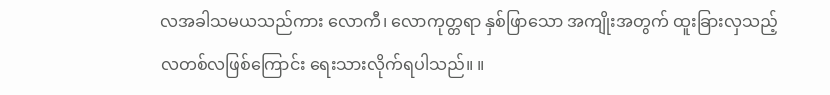လအခါသမယသည်ကား လောကီ၊ လောကုတ္တရာ နှစ်ဖြာသော အကျိုးအတွက် ထူးခြားလှသည့် လတစ်လဖြစ်ကြောင်း ရေးသားလိုက်ရပါသည်။ ။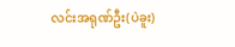လင်းအရုဏ်ဦး(ပဲခူး)